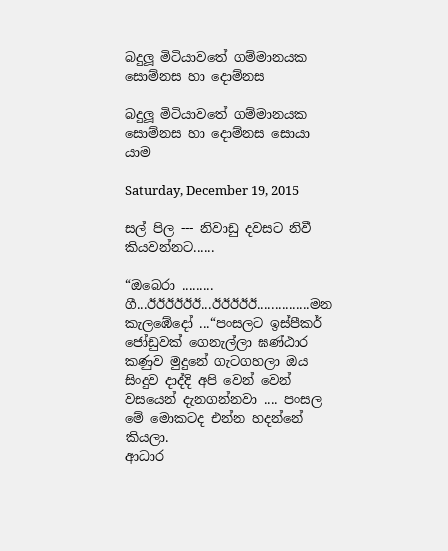බදුලූ මිටියාවතේ ගම්මානයක සොම්නස හා දොම්නස

බදුලූ මිටියාවතේ ගම්මානයක සොම්නස හා දොම්නස සොයා යාම

Saturday, December 19, 2015

සල් පිල --- නිවාඩු දවසට නිවී කියවන්නට......

“ඔබෙරා ......... ගී...ඊඊඊඊඊඊ...ඊඊඊඊඊ...............මන කැලඹේදෝ ...“පංසලට ඉස්පීකර් ජෝඩුවක් ගෙනැල්ලා ඝණ්ඨාර කණුව මුදුනේ ගැටගහලා ඔය සිංදුව දාද්දි අපි වෙන් වෙන් වසයෙන් දැනගන්නවා .... පංසල මේ මොකටද එන්න හදන්නේ කියලා.                                                                   ආධාර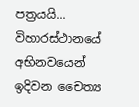පත්‍රයයි... විහාරස්ථානයේ අභිනවයෙන් ඉදිවන චෛත්‍ය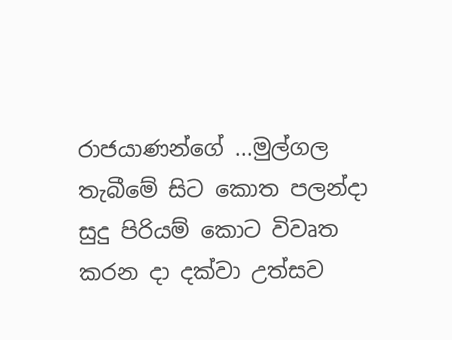රාජයාණන්ගේ ...මුල්ගල තැබීමේ සිට කොත පලන්දා සුදු පිරියම් කොට විවෘත කරන දා දක්වා උත්සව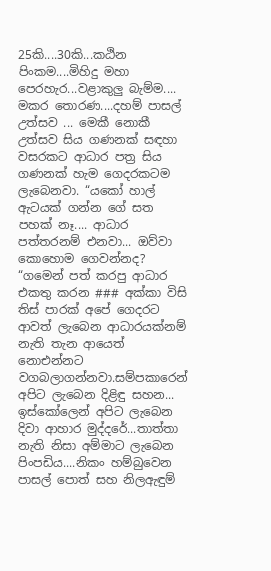25කි....30කි...කඨින පිංකම....මිහිදු මහා පෙරහැර...වළාකුලු බැම්ම.... මකර තොරණ....දහම් පාසල් උත්සව ... මෙකී නොකී උත්සව සිය ගණනක් සඳහා වසරකට ආධාර පත්‍ර සිය ගණනක් හැම ගෙදරකටම ලැබෙනවා. “යකෝ හාල් ඇටයක් ගන්න ගේ සත පහක් නෑ.... ආධාර පත්තරනම් එනවා... ඔව්වා කොහොම ගෙවන්නද? “ගමෙන් පත් කරපු ආධාර එකතු කරන ### අක්කා විසි තිස් පාරක් අපේ ගෙදරට ආවත් ලැබෙන ආධාරයක්නම් නැති තැන ආයෙත් නොඑන්නට වගබලාගන්නවා.සම්පකාරෙන් අපිට ලැබෙන දිළිඳු සහන... ඉස්කෝලෙන් අපිට ලැබෙන දිවා ආහාර මුද්දරේ...තාත්තා නැති නිසා අම්මාට ලැබෙන පිංපඩිය....නිකං හම්බුවෙන පාසල් පොත් සහ නිලඇඳුම්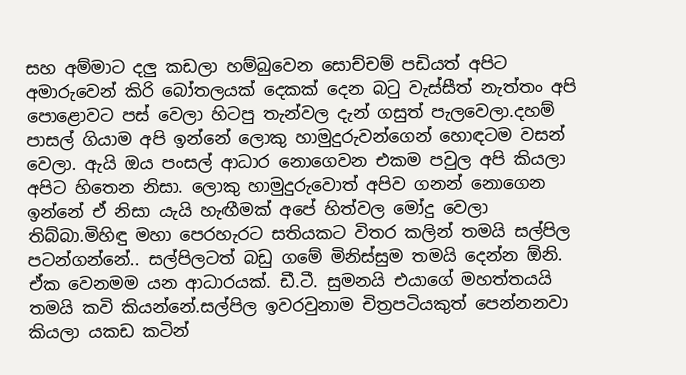සහ අම්මාට දලු කඩලා හම්බුවෙන සොච්චම් පඩියත් අපිට අමාරුවෙන් කිරි බෝතලයක් දෙකක් දෙන බටු වැස්සීත් නැත්තං අපි පොළොවට පස් වෙලා හිටපු තැන්වල දැන් ගසුත් පැලවෙලා.දහම් පාසල් ගියාම අපි ඉන්නේ ලොකු හාමුදුරුවන්ගෙන් හොඳටම වසන් වෙලා. ඇයි ඔය පංසල් ආධාර නොගෙවන එකම පවුල අපි කියලා අපිට හිතෙන නිසා. ලොකු හාමුදුරුවොත් අපිව ගනන් නොගෙන ඉන්නේ ඒ නිසා යැයි හැඟීමක් අපේ හිත්වල මෝදු වෙලා තිබ්බා.මිහිඳු මහා පෙරහැරට සතියකට විතර කලින් තමයි සල්පිල පටන්ගන්නේ.. සල්පිලටත් බඩු ගමේ මිනිස්සුම තමයි දෙන්න ඕනි. ඒක වෙනමම යන ආධාරයක්. ඩී.ටී. සුමනයි එයාගේ මහත්තයයි තමයි කවි කියන්නේ.සල්පිල ඉවරවුනාම චිත්‍රපටියකුත් පෙන්නනවා කියලා යකඩ කටින්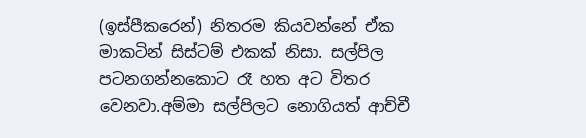(ඉස්පීකරෙන්) නිතරම කියවන්නේ ඒක මාකටින් සිස්ටම් එකක් නිසා. සල්පිල පටනගන්නකොට රෑ හත අට විතර වෙනවා.අම්මා සල්පිලට නොගියත් ආච්චී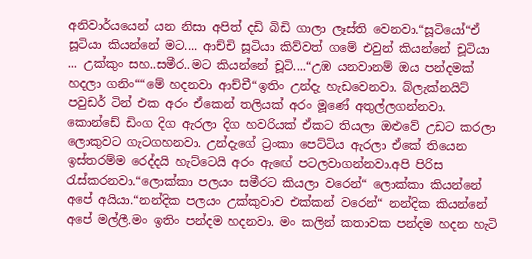අනිවාර්යයෙන් යන නිසා අපිත් දඩි බිඩි ගාලා ලෑස්ති වෙනවා.“සූටියෝ“ඒ සූටියා කියන්නේ මට.... ආච්චි සූටියා කිව්වත් ගමේ එවුන් කියන්නේ චූටියා ... උක්කුං සහ..සමීර..මට කියන්නේ චූටි....“උඹ යනවානම් ඔය පන්දමක් හදලා ගනිං““මේ හදනවා ආච්චී“ඉතිං උන්දැ හැඩවෙනවා. බ්ලැක්නයිට් පවුඩර් ටින් එක අරං ඒකෙන් තලියක් අරං මූණේ අතුල්ලගන්නවා. කොන්ඩේ ඩිංග දිග ඇරලා දිග හවරියක් ඒකට තියලා ඔළුවේ උඩට කරලා ලොකුවට ගැටගහනවා. උන්දැගේ ට්‍රංකා පෙට්ටිය ඇරලා ඒකේ තියෙන ඉස්තරම්ම රෙද්දයි හැට්ටෙයි අරං ඇඟේ පටලවාගන්නවා.අපි පිරිස රැස්කරනවා.“ලොක්කා පලයං සමීරට කියලා වරෙන්“ ලොක්කා කියන්නේ අපේ අයියා.“නන්දික පලයං උක්කුවාව එක්කන් වරෙන්“ නන්දික කියන්නේ අපේ මල්ලී.මං ඉතිං පන්දම හදනවා. මං කලින් කතාවක පන්දම හදන හැටි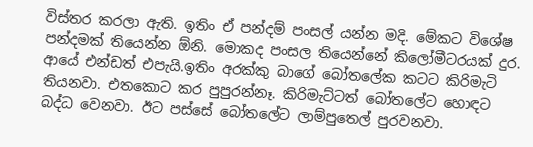විස්තර කරලා ඇති. ඉතිං ඒ පන්දම් පංසල් යන්න මදි. මේකට විශේෂ පන්දමක් තියෙන්න ඕනි. මොකද පංසල තියෙන්නේ කිලෝමීටරයක් දුර. ආයේ එන්ඩත් එපැයි.ඉතිං අරක්කු බාගේ බෝතලේක කටට කිරිමැටි තියනවා. එතකොට කර පුපුරන්නෑ. කිරිමැට්ටත් බෝතලේට හොඳට බද්ධ වෙනවා. ඊට පස්සේ බෝතලේට ලාම්පුතෙල් පුරවනවා.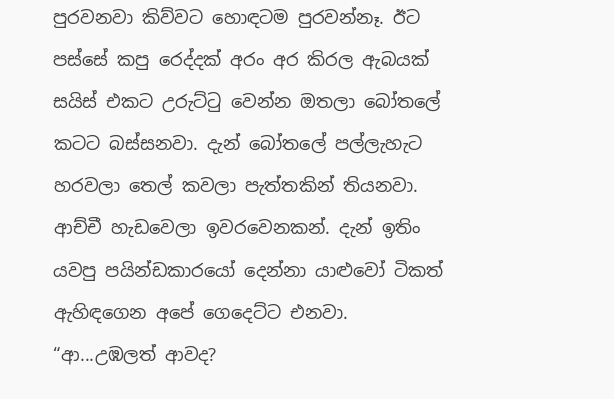පුරවනවා කිව්වට හොඳටම පුරවන්නෑ. ඊට පස්සේ කපු රෙද්දක් අරං අර කිරල ඇබයක් සයිස් එකට උරුට්ටු වෙන්න ඔතලා බෝතලේ කටට බස්සනවා. දැන් බෝතලේ පල්ලැහැට හරවලා තෙල් කවලා පැත්තකින් තියනවා. ආච්චී හැඩවෙලා ඉවරවෙනකන්. දැන් ඉතිං යවපු පයින්ඩකාරයෝ දෙන්නා යාළුවෝ ටිකත් ඇහිඳගෙන අපේ ගෙදෙට්ට එනවා. “ආ...උඹලත් ආවද?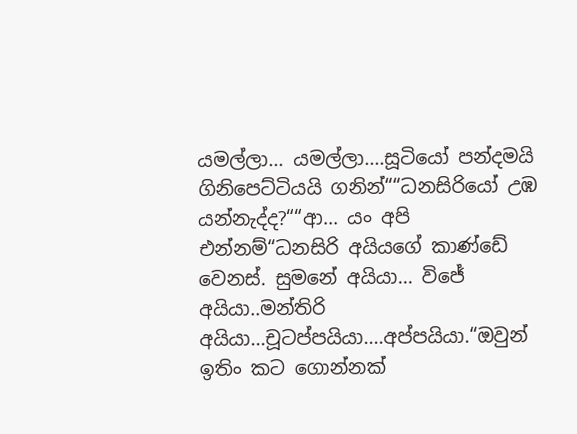යමල්ලා... යමල්ලා....සූටියෝ පන්දමයි ගිනිපෙට්ටියයි ගනින්““ධනසිරියෝ උඹ යන්නැද්ද?““ආ... යං අපි එන්නම්“ධනසිරි අයියගේ කාණ්ඩේ වෙනස්. සුමනේ අයියා... විජේ අයියා..මන්තිරි අයියා...චූටප්පයියා....අප්පයියා.“ඔවුන් ඉතිං කට ගොන්නක්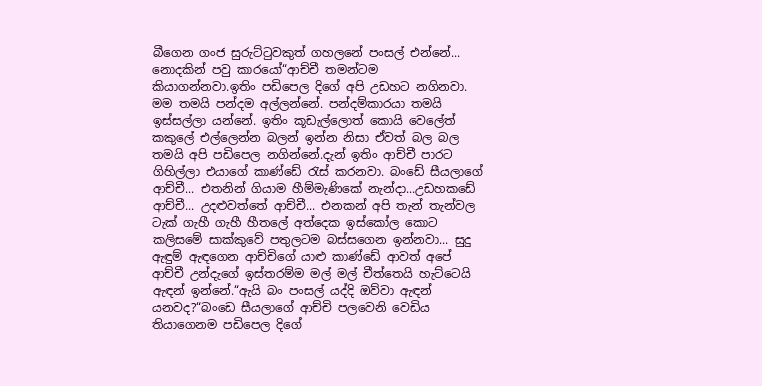බීගෙන ගංජ සුරුට්ටුවකුත් ගහලනේ පංසල් එන්නේ... නොදකින් පවු කාරයෝ“ආච්චී තමන්ටම කියාගන්නවා.ඉතිං පඩිපෙල දිගේ අපි උඩහට නගිනවා. මම තමයි පන්දම අල්ලන්නේ. පන්දම්කාරයා තමයි ඉස්සල්ලා යන්නේ. ඉතිං කූඩැල්ලොත් කොයි වෙලේත් කකුලේ එල්ලෙන්න බලන් ඉන්න නිසා ඒවත් බල බල තමයි අපි පඩිපෙල නගින්නේ.දැන් ඉතිං ආච්චී පාරට ගිහිල්ලා එයාගේ කාණ්ඩේ රැස් කරනවා. බංඩේ සීයලාගේ ආච්චී... එතනින් ගියාම හීම්මැණිකේ නැන්දා...උඩහකඩේ ආච්චී... උදළුවත්තේ ආච්චී... එනකන් අපි තැන් තැන්වල ටැක් ගැහී ගැහී හීතලේ අත්දෙක ඉස්කෝල කොට කලිසමේ සාක්කුවේ පතුලටම බස්සගෙන ඉන්නවා... සුදු ඇඳුම් ඇඳගෙන ආච්චිගේ යාළු කාණ්ඩේ ආවත් අපේ ආච්චී උන්දැගේ ඉස්තරම්ම මල් මල් චීත්තෙයි හැට්ටෙයි ඇඳන් ඉන්නේ.“ඇයි බං පංසල් යද්දි ඔව්වා ඇඳන් යනවද?“බංඩෙ සීයලාගේ ආච්චි පලවෙනි වෙඩිය තියාගෙනම පඩිපෙල දිගේ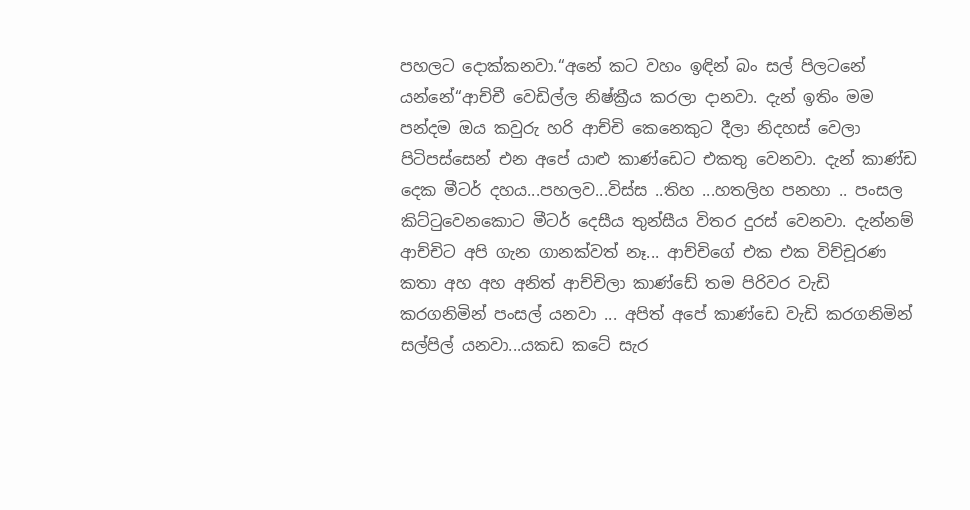පහලට දොක්කනවා.“අනේ කට වහං ඉඳින් බං සල් පිලටනේ යන්නේ“ආච්චී වෙඩිල්ල නිෂ්ක්‍රීය කරලා දානවා. දැන් ඉතිං මම පන්දම ඔය කවුරු හරි ආච්චි කෙනෙකුට දීලා නිදහස් වෙලා පිටිපස්සෙන් එන අපේ යාළු කාණ්ඩෙට එකතු වෙනවා. දැන් කාණ්ඩ දෙක මීටර් දහය...පහලව...විස්ස ..තිහ ...හතලිහ පනහා .. පංසල කිට්ටුවෙනකොට මීටර් දෙසීය තුන්සීය විතර දුරස් වෙනවා. දැන්නම් ආච්චිට අපි ගැන ගානක්වත් නෑ... ආච්චිගේ එක එක විච්චූරණ කතා අහ අහ අනිත් ආච්චිලා කාණ්ඩේ තම පිරිවර වැඩි කරගනිමින් පංසල් යනවා ... අපිත් අපේ කාණ්ඩෙ වැඩි කරගනිමින් සල්පිල් යනවා...යකඩ කටේ සැර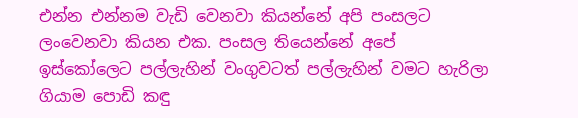එන්න එන්නම වැඩි වෙනවා කියන්නේ අපි පංසලට ලංවෙනවා කියන එක. පංසල තියෙන්නේ අපේ ඉස්කෝලෙට පල්ලැහින් වංගුවටත් පල්ලැහින් වමට හැරිලා ගියාම පොඩි කඳු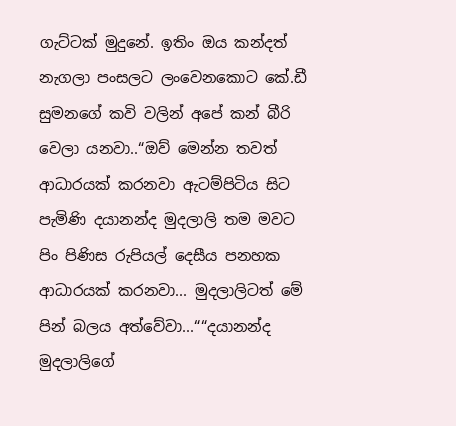ගැට්ටක් මුදුනේ. ඉතිං ඔය කන්දත් නැගලා පංසලට ලංවෙනකොට කේ.ඩී සුමනගේ කවි වලින් අපේ කන් බීරි වෙලා යනවා..“ඔව් මෙන්න තවත් ආධාරයක් කරනවා ඇටම්පිටිය සිට පැමිණි දයානන්ද මුදලාලි තම මවට පිං පිණිස රුපියල් දෙසීය පනහක ආධාරයක් කරනවා... මුදලාලිටත් මේ පින් බලය අත්වේවා...““දයානන්ද මුදලාලිගේ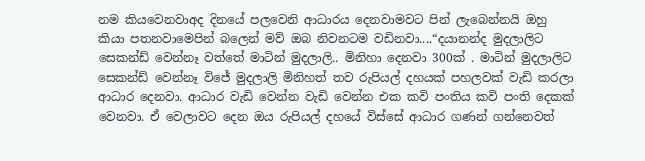නම කියවෙනවාඅද දිනයේ පලවෙනි ආධාරය දෙනවාමවට පින් ලැබෙන්නයි ඔහු කියා පතනවාමෙපින් බලෙන් මව් ඔබ නිවනටම වඩිනවා....“දයානන්ද මුදලාලිට සෙකන්ඩ් වෙන්නෑ වත්තේ මාටින් මුදලාලි.. මිනිහා දෙනවා 300ක් . මාටින් මුදලාලිට සෙකන්ඩ් වෙන්නෑ විජේ මුදලාලි මිනිහත් තව රුපියල් දහයක් පහලවක් වැඩි කරලා ආධාර දෙනවා. ආධාර වැඩි වෙන්න වැඩි වෙන්න එක කවි පංතිය කවි පංති දෙකක් වෙනවා. ඒ වෙලාවට දෙන ඔය රුපියල් දහයේ විස්සේ ආධාර ගණන් ගන්නෙවත්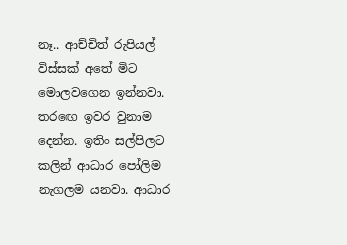නෑ.. ආච්චිත් රුපියල් විස්සක් අතේ මිට මොලවගෙන ඉන්නවා. තරඟෙ ඉවර වුනාම දෙන්න. ඉතිං සල්පිලට කලින් ආධාර පෝලිම නැගලම යනවා. ආධාර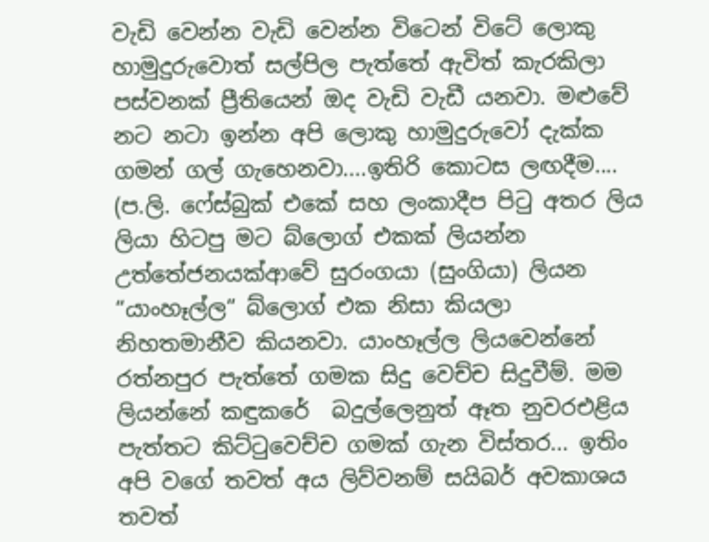වැඩි වෙන්න වැඩි වෙන්න විටෙන් විටේ ලොකු හාමුදුරුවොත් සල්පිල පැත්තේ ඇවිත් කැරකිලා පස්වනක් ප්‍රීතියෙන් ඔද වැඩි වැඩී යනවා. මළුවේ නට නටා ඉන්න අපි ලොකු හාමුදුරුවෝ දැක්ක ගමන් ගල් ගැහෙනවා....ඉතිරි කොටස ලඟදීම....
(ප.ලි. ෆේස්බුක් එකේ සහ ලංකාදීප පිටු අතර ලිය ලියා හිටපු මට බ්ලොග් එකක් ලියන්න උත්තේජනයක්ආවේ සුරංගයා (සුංගියා) ලියන “යාංහෑල්ල“ බ්ලොග් එක නිසා කියලා නිහතමානීව කියනවා. යාංහෑල්ල ලියවෙන්නේ රත්නපුර පැත්තේ ගමක සිදු වෙච්ච සිදුවීම්. මම ලියන්නේ කඳුකරේ  බදුල්ලෙනුත් ඈත නුවරඑළිය පැත්තට කිට්ටුවෙච්ච ගමක් ගැන විස්තර... ඉතිං අපි වගේ තවත් අය ලිව්වනම් සයිබර් අවකාශය තවත්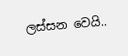ලස්සන වෙයි..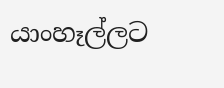යාංහෑල්ලට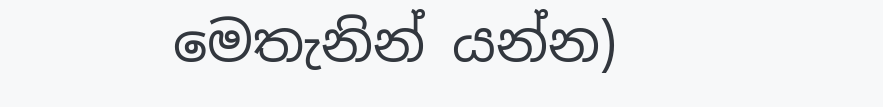මෙතැනින් යන්න)